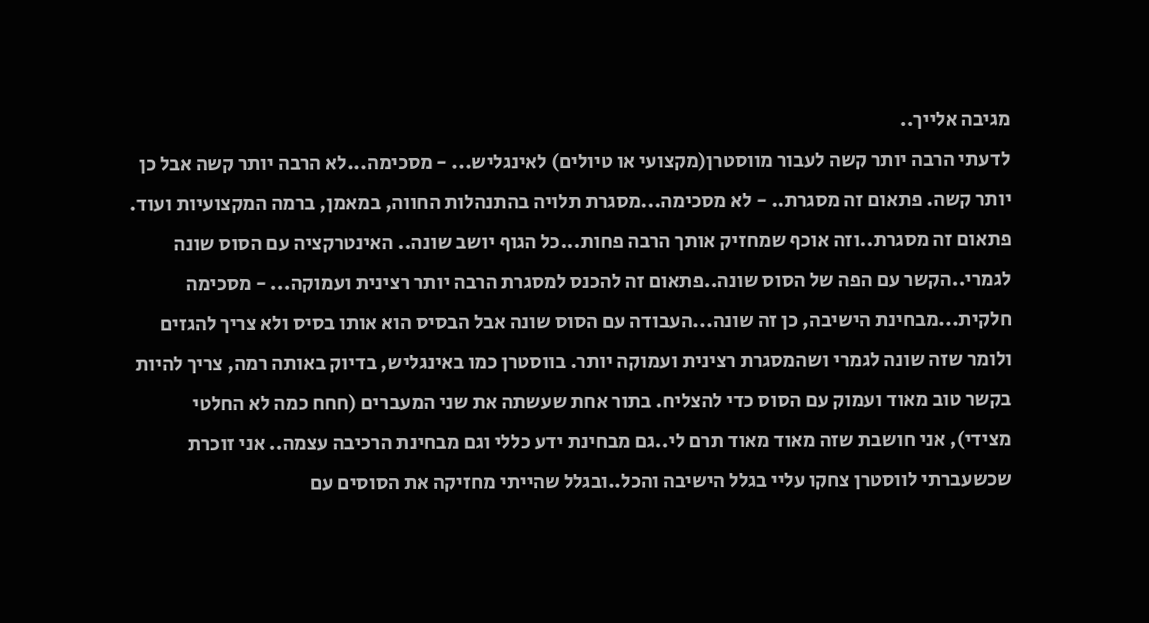מגיבה אלייך..
לדעתי הרבה יותר קשה לעבור מווסטרן(מקצועי או טיולים) לאינגליש... - מסכימה...לא הרבה יותר קשה אבל כן יותר קשה. פתאום זה מסגרת.. - לא מסכימה...מסגרת תלויה בהתנהלות החווה, במאמן, ברמה המקצועיות ועוד. פתאום זה מסגרת..וזה אוכף שמחזיק אותך הרבה פחות...כל הגוף יושב שונה.. האינטרקציה עם הסוס שונה לגמרי..הקשר עם הפה של הסוס שונה..פתאום זה להכנס למסגרת הרבה יותר רצינית ועמוקה... - מסכימה חלקית...מבחינת הישיבה, כן זה שונה...העבודה עם הסוס שונה אבל הבסיס הוא אותו בסיס ולא צריך להגזים ולומר שזה שונה לגמרי ושהמסגרת רצינית ועמוקה יותר. בווסטרן כמו באינגליש, בדיוק באותה רמה, צריך להיות בקשר טוב מאוד ועמוק עם הסוס כדי להצליח. בתור אחת שעשתה את שני המעברים (חחח כמה לא החלטי מצידי), אני חושבת שזה מאוד מאוד תרם לי..גם מבחינת ידע כללי וגם מבחינת הרכיבה עצמה.. אני זוכרת שכשעברתי לווסטרן צחקו עליי בגלל הישיבה והכל..ובגלל שהייתי מחזיקה את הסוסים עם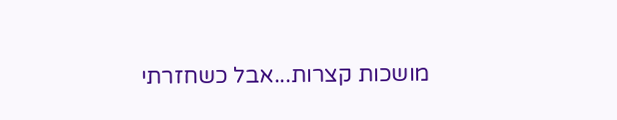מושכות קצרות...אבל כשחזרתי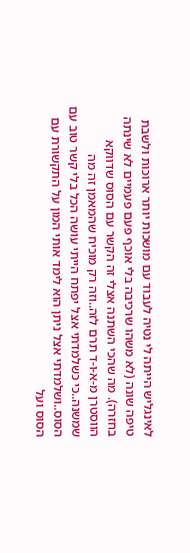לאינגליש הייתה לי נטיה לעבוד עם מושכות יותר ארוכות ולשבת טיפה שונה (לא משהו שרכיבה בלי אוכף פעם פעמיים לא שינתה בחזרה). מה שהכי השתנה אצלי זה הקשר עם הסוס שדווקא הווסטרן מ-א-ו-ד תרם לזה..וזה רק מוכיח שהמאמן זה מה שמשנה..כי כשלמדתי אצל יפתח הייתי עושה הכל בלי קשר טוב עם הסוס..ושלמדתי אצל ניתן הוא לימד אותי המון על התקשורת עם הסוס ועל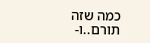כמה שזה תורם..ו-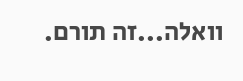וואלה...זה תורם.